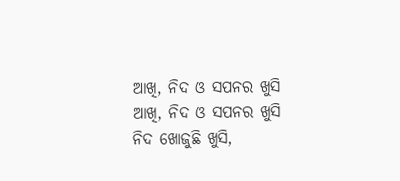ଆଖି, ନିଦ ଓ ସପନର ଖୁସି
ଆଖି, ନିଦ ଓ ସପନର ଖୁସି
ନିଦ ଖୋଜୁଛି ଖୁସି,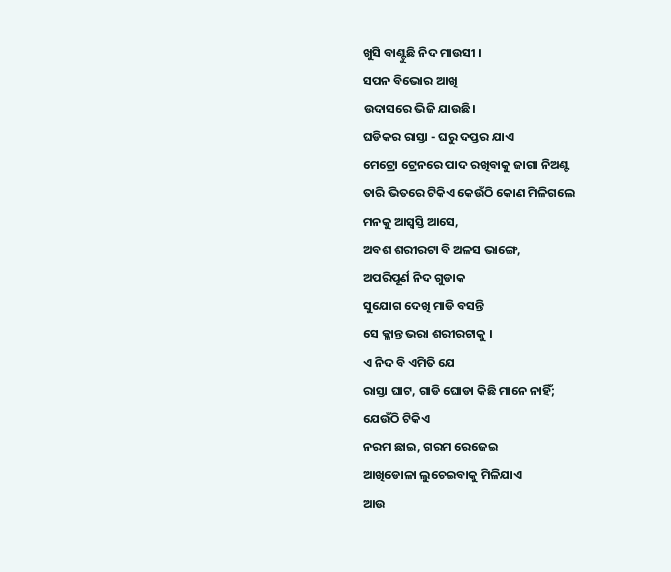ଖୁସି ବାଣ୍ଟୁଛି ନିଦ ମାଉସୀ ।
ସପନ ବିଭୋର ଆଖି
ଉଦାସରେ ଭିଜି ଯାଉଛି।
ଘଡିକର ରାସ୍ତା - ଘରୁ ଦପ୍ତର ଯାଏ
ମେଟ୍ରୋ ଟ୍ରେନରେ ପାଦ ରଖିବାକୁ ଜାଗା ନିଅଣ୍ଟ
ତାରି ଭିତରେ ଟିକିଏ କେଉଁଠି କୋଣ ମିଳିଗଲେ
ମନକୁ ଆସ୍ବସ୍ତି ଆସେ,
ଅବଶ ଶରୀରଟା ବି ଅଳସ ଭାଙ୍ଗେ,
ଅପରିପୂର୍ଣ ନିଦ ଗୁଡାକ
ସୁଯୋଗ ଦେଖି ମାଡି ବସନ୍ତି
ସେ କ୍ଳାନ୍ତ ଭରା ଶରୀରଟାକୁ ।
ଏ ନିଦ ବି ଏମିତି ଯେ
ରାସ୍ତା ଘାଟ, ଗାଡି ଘୋଡା କିଛି ମାନେ ନାହିଁ;
ଯେଉଁଠି ଟିକିଏ
ନରମ ଛାଇ, ଗରମ ରେଜେଇ
ଆଖିଡୋଳା ଲୁଚେଇବାକୁ ମିଳିଯାଏ
ଆଉ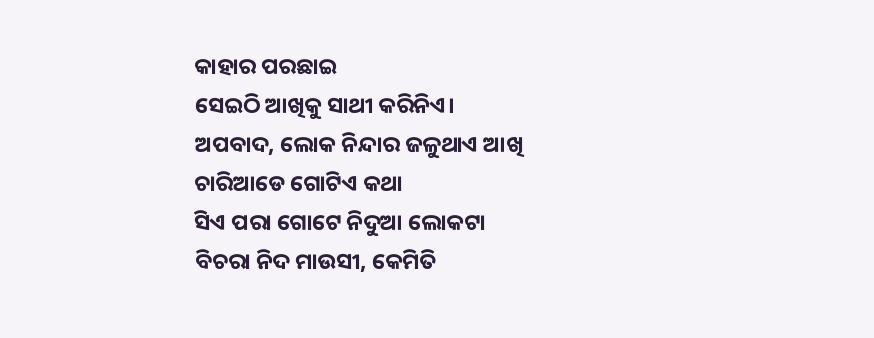କାହାର ପରଛାଇ
ସେଇଠି ଆଖିକୁ ସାଥୀ କରିନିଏ।
ଅପବାଦ, ଲୋକ ନିନ୍ଦାର ଜଳୁଥାଏ ଆଖି
ଚାରିଆଡେ ଗୋଟିଏ କଥା
ସିଏ ପରା ଗୋଟେ ନିଦୁଆ ଲୋକଟା
ବିଚରା ନିଦ ମାଉସୀ, କେମିତି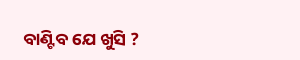ବାଣ୍ଟିବ ଯେ ଖୁସି ?